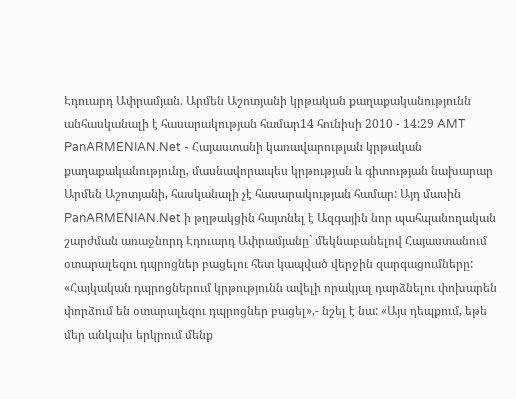Էդուարդ Ափրամյան. Արմեն Աշոտյանի կրթական քաղաքականությունն անհասկանալի է հասարակության համար14 հունիսի 2010 - 14:29 AMT PanARMENIAN.Net - Հայաստանի կառավարության կրթական քաղաքականությունը, մասնավորապես կրթության և գիտության նախարար Արմեն Աշոտյանի, հասկանալի չէ հասարակության համար: Այդ մասին PanARMENIAN.Net ի թղթակցին հայտնել է Ազգային նոր պահպանողական շարժման առաջնորդ Էդուարդ Ափրամյանը` մեկնաբանելով Հայաստանում օտարալեզու դպրոցներ բացելու հետ կապված վերջին զարգացումները: «Հայկական դպրոցներում կրթությունն ավելի որակյալ դարձնելու փոխարեն փորձում են օտարալեզու դպրոցներ բացել»,- նշել է նա: «Այս դեպքում, եթե մեր անկախ երկրում մենք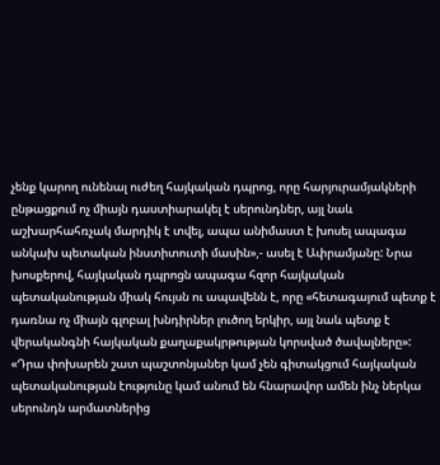չենք կարող ունենալ ուժեղ հայկական դպրոց, որը հարյուրամյակների ընթացքում ոչ միայն դաստիարակել է սերունդներ, այլ նաև աշխարհահռչակ մարդիկ է տվել, ապա անիմաստ է խոսել ապագա անկախ պետական ինստիտուտի մասին»,- ասել է Ափրամյանը: Նրա խոսքերով, հայկական դպրոցն ապագա հզոր հայկական պետականության միակ հույսն ու ապավենն է, որը «հետագայում պետք է դառնա ոչ միայն գլոբալ խնդիրներ լուծող երկիր, այլ նաև պետք է վերականգնի հայկական քաղաքակրթության կորսված ծավալները»: «Դրա փոխարեն շատ պաշտոնյաներ կամ չեն գիտակցում հայկական պետականության էությունը կամ անում են հնարավոր ամեն ինչ ներկա սերունդն արմատներից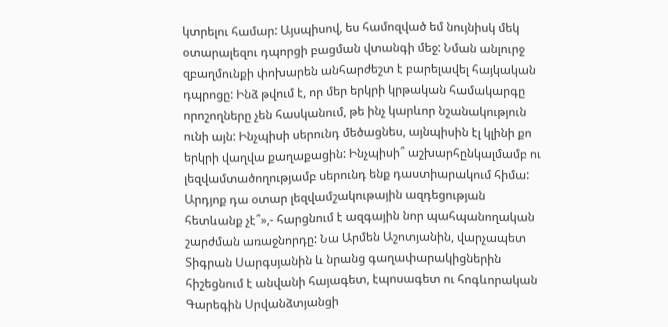կտրելու համար: Այսպիսով, ես համոզված եմ նույնիսկ մեկ օտարալեզու դպորցի բացման վտանգի մեջ: Նման անլուրջ զբաղմունքի փոխարեն անհարժեշտ է բարելավել հայկական դպրոցը: Ինձ թվում է, որ մեր երկրի կրթական համակարգը որոշողները չեն հասկանում, թե ինչ կարևոր նշանակություն ունի այն: Ինչպիսի սերունդ մեծացնես, այնպիսին էլ կլինի քո երկրի վաղվա քաղաքացին: Ինչպիսի՞ աշխարհընկալմամբ ու լեզվամտածողությամբ սերունդ ենք դաստիարակում հիմա: Արդյոք դա օտար լեզվամշակութային ազդեցության հետևանք չէ՞»,- հարցնում է ազգային նոր պահպանողական շարժման առաջնորդը: Նա Արմեն Աշոտյանին, վարչապետ Տիգրան Սարգսյանին և նրանց գաղափարակիցներին հիշեցնում է անվանի հայագետ, էպոսագետ ու հոգևորական Գարեգին Սրվանձտյանցի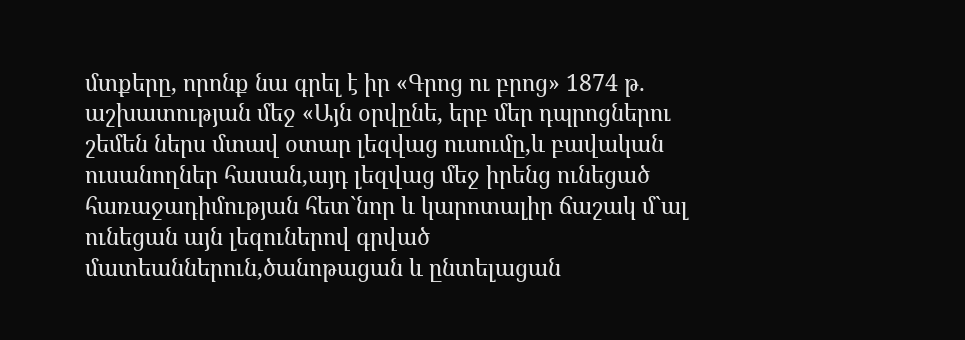մտքերը, որոնք նա գրել է իր «Գրոց ու բրոց» 1874 թ. աշխատության մեջ «Այն օրվընե, երբ մեր դպրոցներու շեմեն ներս մտավ օտար լեզվաց ուսումը,և բավական ուսանողներ հասան,այդ լեզվաց մեջ իրենց ունեցած հառաջադիմության հետ`նոր և կարոտալիր ճաշակ մ`ալ ունեցան այն լեզուներով գրված մատեաններուն,ծանոթացան և ընտելացան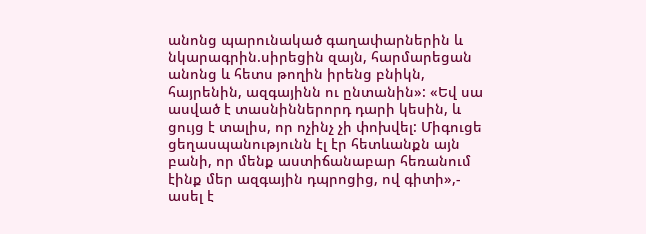անոնց պարունակած գաղափարներին և նկարագրին.սիրեցին զայն, հարմարեցան անոնց և հետս թողին իրենց բնիկն, հայրենին, ազգայինն ու ընտանին»: «Եվ սա ասված է տասնիններորդ դարի կեսին, և ցույց է տալիս, որ ոչինչ չի փոխվել: Միգուցե ցեղասպանությունն էլ էր հետևանքն այն բանի, որ մենք աստիճանաբար հեռանում էինք մեր ազգային դպրոցից, ով գիտի»,- ասել է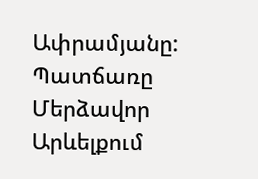Ափրամյանը: Պատճառը Մերձավոր Արևելքում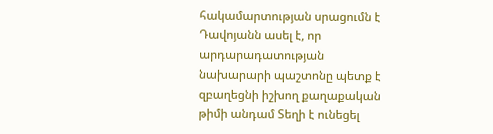հակամարտության սրացումն է Դավոյանն ասել է, որ արդարադատության նախարարի պաշտոնը պետք է զբաղեցնի իշխող քաղաքական թիմի անդամ Տեղի է ունեցել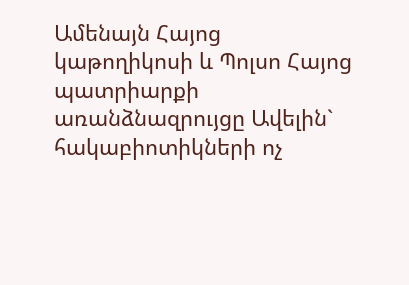Ամենայն Հայոց կաթողիկոսի և Պոլսո Հայոց պատրիարքի առանձնազրույցը Ավելին` հակաբիոտիկների ոչ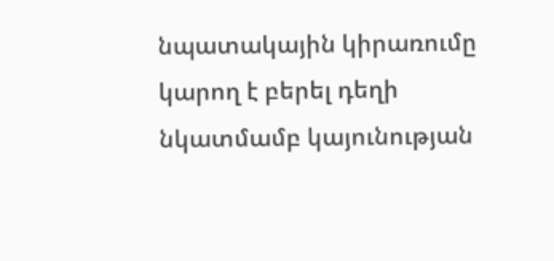նպատակային կիրառումը կարող է բերել դեղի նկատմամբ կայունության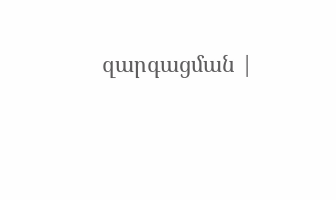զարգացման |